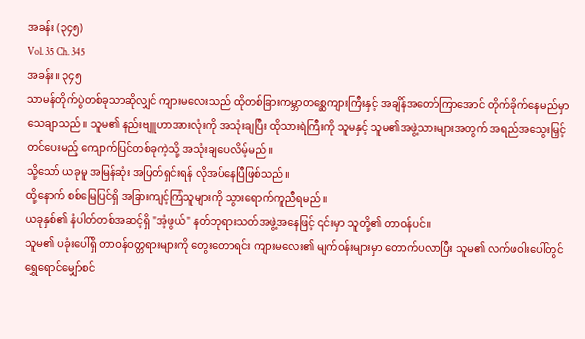အခန်း (၃၄၅)
Vol. 35 Ch. 345
အခန်း။ ၃၄၅
သာမန်တိုက်ပွဲတစ်ခုသာဆိုလျှင် ကျားမလေးသည် ထိုတစ်ခြားကမ္ဘာတစ္ဆေကျားကြီးနှင့် အချိန်အတော်ကြာအောင် တိုက်ခိုက်နေမည်မှာ သေချာသည်။ သူမ၏ နည်းဗျူဟာအားလုံးကို အသုံးချပြီး ထိုသားရဲကြီးကို သူမနှင့် သူမ၏အဖွဲ့သားများအတွက် အရည်အသွေးမြှင့်တင်ပေးမည့် ကျောက်ပြင်တစ်ခုကဲ့သို့ အသုံးချပေလိမ့်မည်။
သို့သော် ယခုမူ အမြန်ဆုံး အပြတ်ရှင်းရန် လိုအပ်နေပြီဖြစ်သည်။
ထို့နောက် စစ်မြေပြင်ရှိ အခြားကျင့်ကြံသူများကို သွားရောက်ကူညီရမည်။
ယခုနှစ်၏ နံပါတ်တစ်အဆင့်ရှိ "အံ့ဖွယ်" နတ်ဘုရားသတ်အဖွဲ့အနေဖြင့် ၎င်းမှာ သူတို့၏ တာဝန်ပင်။
သူမ၏ ပခုံးပေါ်ရှိ တာဝန်ဝတ္တရားများကို တွေးတောရင်း ကျားမလေး၏ မျက်ဝန်းများမှာ တောက်ပလာပြီး သူမ၏ လက်ဖဝါးပေါ်တွင် ရွှေရောင်မျှော်စင်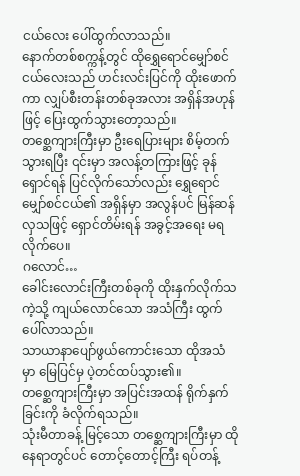ငယ်လေး ပေါ်ထွက်လာသည်။
နောက်တစ်စက္ကန့်တွင် ထိုရွှေရောင်မျှော်စင်ငယ်လေးသည် ဟင်းလင်းပြင်ကို ထိုးဖောက်ကာ လျှပ်စီးတန်းတစ်ခုအလား အရှိန်အဟုန်ဖြင့် ပြေးထွက်သွားတော့သည်။
တစ္ဆေကျားကြီးမှာ ဦးရေပြားများ စိမ့်တက်သွားရပြီး ၎င်းမှာ အလန့်တကြားဖြင့် ခုန်ရှောင်ရန် ပြင်လိုက်သော်လည်း ရွှေရောင်မျှော်စင်ငယ်၏ အရှိန်မှာ အလွန်ပင် မြန်ဆန်လှသဖြင့် ရှောင်တိမ်းရန် အခွင့်အရေး မရလိုက်ပေ။
ဂလောင်…
ခေါင်းလောင်းကြီးတစ်ခုကို ထိုးနှက်လိုက်သကဲ့သို့ ကျယ်လောင်သော အသံကြီး ထွက်ပေါ်လာသည်။
သာယာနာပျော်ဖွယ်ကောင်းသော ထိုအသံမှာ မြေပြင်မှ ပဲ့တင်ထပ်သွား၏။
တစ္ဆေကျားကြီးမှာ အပြင်းအထန် ရိုက်နှက်ခြင်းကို ခံလိုက်ရသည်။
သုံးမီတာခန့် မြင့်သော တစ္ဆေကျားကြီးမှာ ထိုနေရာတွင်ပင် တောင့်တောင့်ကြီး ရပ်တန့်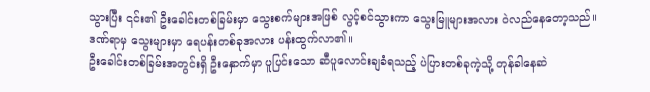သွားပြီး ၎င်း၏ ဦးခေါင်းတစ်ခြမ်းမှာ သွေးစက်များအဖြစ် လွင့်စင်သွားကာ သွေးမြူများအလား ဝဲလည်နေတော့သည်။
ဒဏ်ရာမှ သွေးများမှာ ရေပန်းတစ်ခုအလား ပန်းထွက်လာ၏။
ဦးခေါင်းတစ်ခြမ်းအတွင်းရှိ ဦးနှောက်မှာ ပူပြင်းသော ဆီပူလောင်းချခံရသည့် ပဲပြားတစ်ခုကဲ့သို့ တုန်ခါနေဆဲ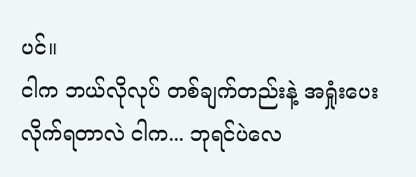ပင်။
ငါက ဘယ်လိုလုပ် တစ်ချက်တည်းနဲ့ အရှုံးပေးလိုက်ရတာလဲ ငါက... ဘုရင်ပဲလေ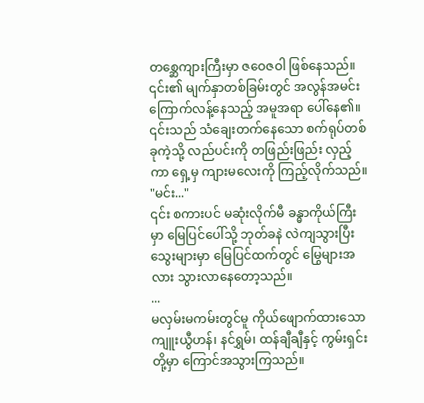တစ္ဆေကျားကြီးမှာ ဇဝေဇဝါ ဖြစ်နေသည်။
၎င်း၏ မျက်နှာတစ်ခြမ်းတွင် အလွန်အမင်း ကြောက်လန့်နေသည့် အမူအရာ ပေါ်နေ၏။
၎င်းသည် သံချေးတက်နေသော စက်ရုပ်တစ်ခုကဲ့သို့ လည်ပင်းကို တဖြည်းဖြည်း လှည့်ကာ ရှေ့မှ ကျားမလေးကို ကြည့်လိုက်သည်။
"မင်း..."
၎င်း စကားပင် မဆုံးလိုက်မီ ခန္ဓာကိုယ်ကြီးမှာ မြေပြင်ပေါ်သို့ ဘုတ်ခနဲ လဲကျသွားပြီး သွေးများမှာ မြေပြင်ထက်တွင် မြွေများအလား သွားလာနေတော့သည်။
...
မလှမ်းမကမ်းတွင်မူ ကိုယ်ဖျောက်ထားသော ကျူးယွီဟန်၊ နင်ရွှမ်၊ ထန်ချီချီနှင့် ကွမ်းရှင်းတို့မှာ ကြောင်အသွားကြသည်။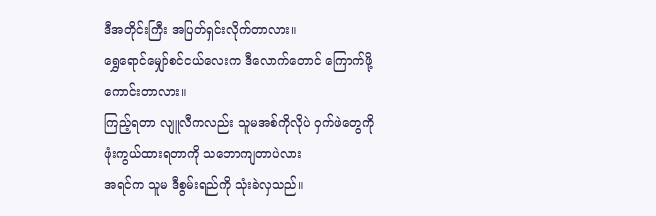ဒီအတိုင်းကြီး အပြတ်ရှင်းလိုက်တာလား။
ရွှေရောင်မျှော်စင်ငယ်လေးက ဒီလောက်တောင် ကြောက်ဖို့ကောင်းတာလား။
ကြည့်ရတာ လျူလီကလည်း သူမအစ်ကိုလိုပဲ ဝှက်ဖဲတွေကို ဖုံးကွယ်ထားရတာကို သဘောကျတာပဲလား
အရင်က သူမ ဒီစွမ်းရည်ကို သုံးခဲလှသည်။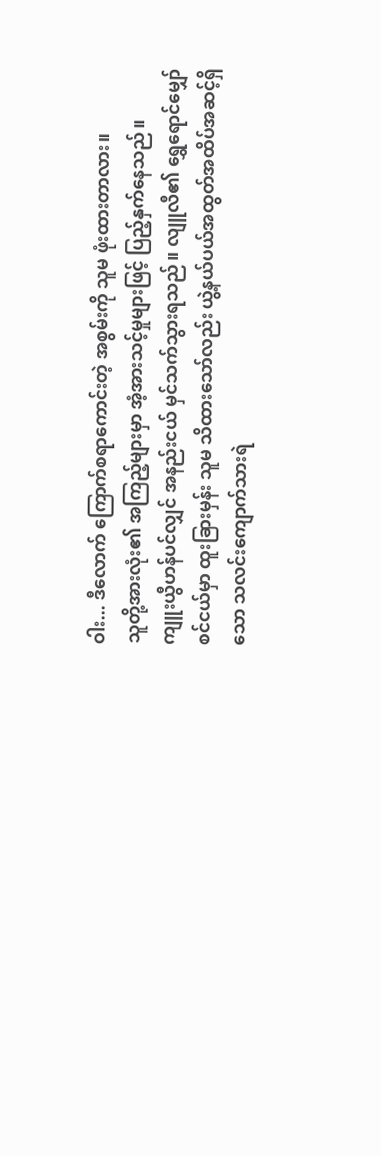ဝါး... ဒီလောက် ကြောက်စရာကောင်းတဲ့ အစွမ်းကို သူမ ဖုံးထားတာလား။
သူတို့အားလုံး၏ အကြည့်များမှာ အံ့အားသင့်မှုများဖြင့် ပြည့်နှက်နေသည်။
ကျူးယွီဟန်ပင်လျှင် အနည်းငယ် မှင်သက်သွားရသည်။ လျူလီ၏ ရွှေရောင်မျှော်စင်ငယ်မှာ ထူးခြားမှန်း သူမ သိထားသော်လည်း ယွဲ့နယ်ပယ်အထွတ်အထိပ်အဆင့်ရှိသော သလင်းကျောက်သားရဲ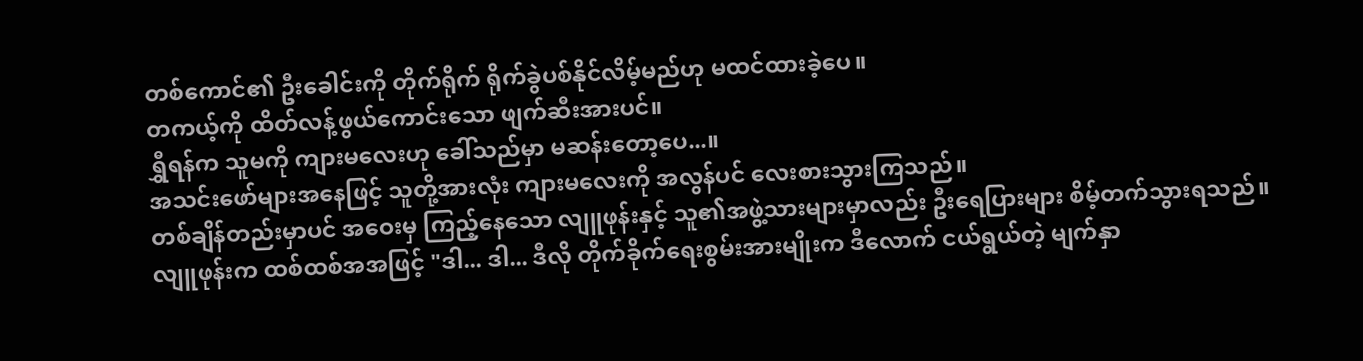တစ်ကောင်၏ ဦးခေါင်းကို တိုက်ရိုက် ရိုက်ခွဲပစ်နိုင်လိမ့်မည်ဟု မထင်ထားခဲ့ပေ။
တကယ့်ကို ထိတ်လန့်ဖွယ်ကောင်းသော ဖျက်ဆီးအားပင်။
ရွှီရန်က သူမကို ကျားမလေးဟု ခေါ်သည်မှာ မဆန်းတော့ပေ...။
အသင်းဖော်များအနေဖြင့် သူတို့အားလုံး ကျားမလေးကို အလွန်ပင် လေးစားသွားကြသည်။
တစ်ချိန်တည်းမှာပင် အဝေးမှ ကြည့်နေသော လျူဖုန်းနှင့် သူ၏အဖွဲ့သားများမှာလည်း ဦးရေပြားများ စိမ့်တက်သွားရသည်။
လျူဖုန်းက ထစ်ထစ်အအဖြင့် "ဒါ... ဒါ... ဒီလို တိုက်ခိုက်ရေးစွမ်းအားမျိုးက ဒီလောက် ငယ်ရွယ်တဲ့ မျက်နှာ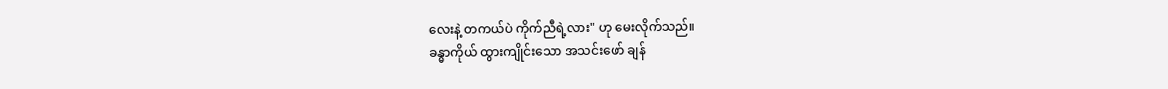လေးနဲ့ တကယ်ပဲ ကိုက်ညီရဲ့လား" ဟု မေးလိုက်သည်။
ခန္ဓာကိုယ် ထွားကျိုင်းသော အသင်းဖော် ချန်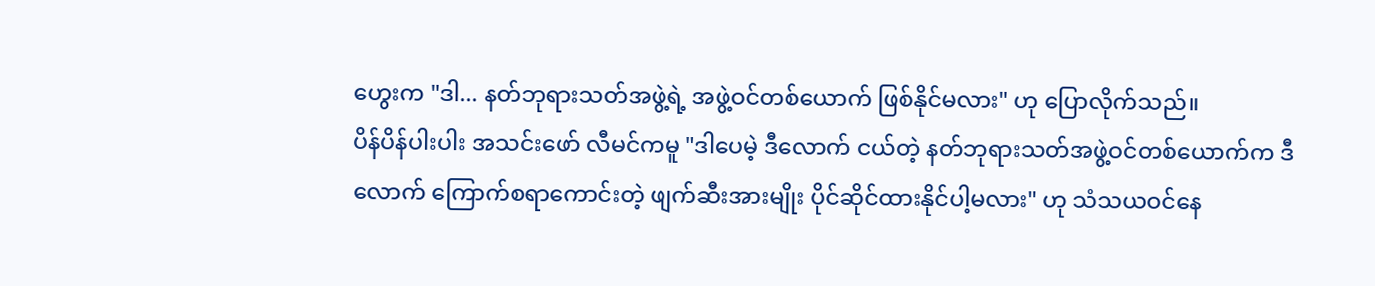ဟွေးက "ဒါ... နတ်ဘုရားသတ်အဖွဲ့ရဲ့ အဖွဲ့ဝင်တစ်ယောက် ဖြစ်နိုင်မလား" ဟု ပြောလိုက်သည်။
ပိန်ပိန်ပါးပါး အသင်းဖော် လီမင်ကမူ "ဒါပေမဲ့ ဒီလောက် ငယ်တဲ့ နတ်ဘုရားသတ်အဖွဲ့ဝင်တစ်ယောက်က ဒီလောက် ကြောက်စရာကောင်းတဲ့ ဖျက်ဆီးအားမျိုး ပိုင်ဆိုင်ထားနိုင်ပါ့မလား" ဟု သံသယဝင်နေ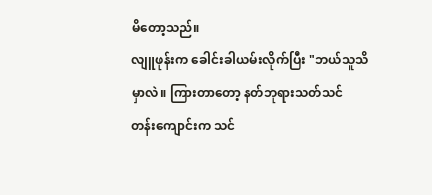မိတော့သည်။
လျူဖုန်းက ခေါင်းခါယမ်းလိုက်ပြီး "ဘယ်သူသိမှာလဲ။ ကြားတာတော့ နတ်ဘုရားသတ်သင်
တန်းကျောင်းက သင်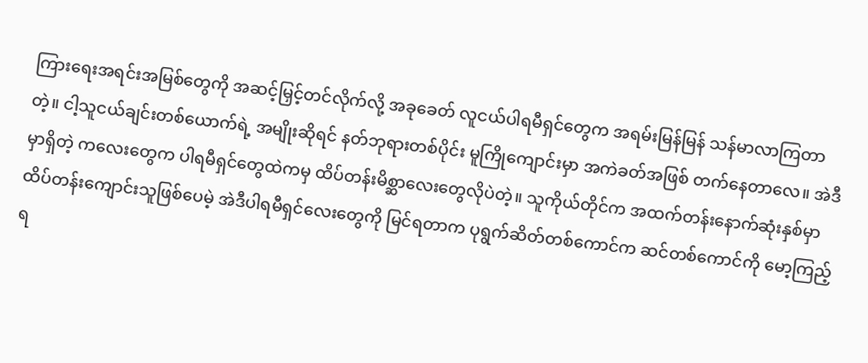ကြားရေးအရင်းအမြစ်တွေကို အဆင့်မြှင့်တင်လိုက်လို့ အခုခေတ် လူငယ်ပါရမီရှင်တွေက အရမ်းမြန်မြန် သန်မာလာကြတာတဲ့။ ငါ့သူငယ်ချင်းတစ်ယောက်ရဲ့ အမျိုးဆိုရင် နတ်ဘုရားတစ်ပိုင်း မူကြိုကျောင်းမှာ အကဲခတ်အဖြစ် တက်နေတာလေ။ အဲဒီမှာရှိတဲ့ ကလေးတွေက ပါရမီရှင်တွေထဲကမှ ထိပ်တန်းမိစ္ဆာလေးတွေလိုပဲတဲ့။ သူကိုယ်တိုင်က အထက်တန်းနောက်ဆုံးနှစ်မှာ ထိပ်တန်းကျောင်းသူဖြစ်ပေမဲ့ အဲဒီပါရမီရှင်လေးတွေကို မြင်ရတာက ပုရွက်ဆိတ်တစ်ကောင်က ဆင်တစ်ကောင်ကို မော့ကြည့်ရ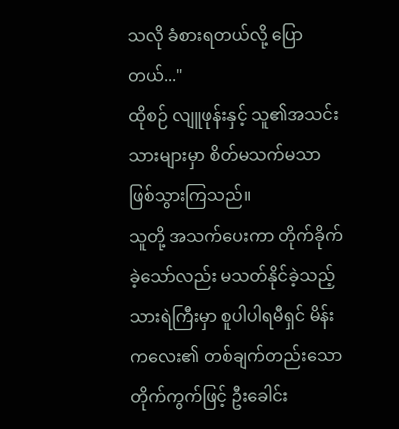သလို ခံစားရတယ်လို့ ပြောတယ်..."
ထိုစဉ် လျူဖုန်းနှင့် သူ၏အသင်းသားများမှာ စိတ်မသက်မသာ ဖြစ်သွားကြသည်။
သူတို့ အသက်ပေးကာ တိုက်ခိုက်ခဲ့သော်လည်း မသတ်နိုင်ခဲ့သည့် သားရဲကြီးမှာ စူပါပါရမီရှင် မိန်းကလေး၏ တစ်ချက်တည်းသော တိုက်ကွက်ဖြင့် ဦးခေါင်း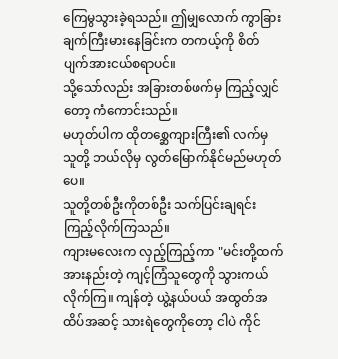ကြေမွသွားခဲ့ရသည်။ ဤမျှလောက် ကွာခြားချက်ကြီးမားနေခြင်းက တကယ့်ကို စိတ်ပျက်အားငယ်စရာပင်။
သို့သော်လည်း အခြားတစ်ဖက်မှ ကြည့်လျှင်တော့ ကံကောင်းသည်။
မဟုတ်ပါက ထိုတစ္ဆေကျားကြီး၏ လက်မှ သူတို့ ဘယ်လိုမှ လွတ်မြောက်နိုင်မည်မဟုတ်ပေ။
သူတို့တစ်ဦးကိုတစ်ဦး သက်ပြင်းချရင်း ကြည့်လိုက်ကြသည်။
ကျားမလေးက လှည့်ကြည့်ကာ "မင်းတို့ထက် အားနည်းတဲ့ ကျင့်ကြံသူတွေကို သွားကယ်
လိုက်ကြ။ ကျန်တဲ့ ယွဲ့နယ်ပယ် အထွတ်အထိပ်အဆင့် သားရဲတွေကိုတော့ ငါပဲ ကိုင်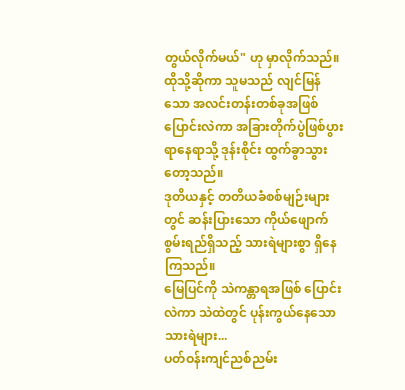တွယ်လိုက်မယ်" ဟု မှာလိုက်သည်။
ထိုသို့ဆိုကာ သူမသည် လျင်မြန်သော အလင်းတန်းတစ်ခုအဖြစ် ပြောင်းလဲကာ အခြားတိုက်ပွဲဖြစ်ပွားရာနေရာသို့ ဒုန်းစိုင်း ထွက်ခွာသွားတော့သည်။
ဒုတိယနှင့် တတိယခံစစ်မျဉ်းများတွင် ဆန်းပြားသော ကိုယ်ဖျောက်စွမ်းရည်ရှိသည့် သားရဲများစွာ ရှိနေကြသည်။
မြေပြင်ကို သဲကန္တာရအဖြစ် ပြောင်းလဲကာ သဲထဲတွင် ပုန်းကွယ်နေသော သားရဲများ...
ပတ်ဝန်းကျင်ညစ်ညမ်း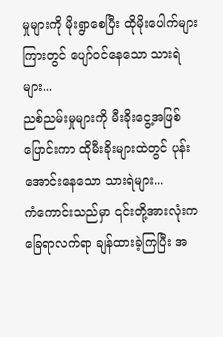မှုများကို မိုးရွာစေပြီး ထိုမိုးပေါက်များကြားတွင် ပျော်ဝင်နေသော သားရဲများ...
ညစ်ညမ်းမှုများကို မီးခိုးငွေ့အဖြစ် ပြောင်းကာ ထိုမီးခိုးများထဲတွင် ပုန်းအောင်းနေသော သားရဲများ...
ကံကောင်းသည်မှာ ၎င်းတို့အားလုံးက ခြေရာလက်ရာ ချန်ထားခဲ့ကြပြီး အ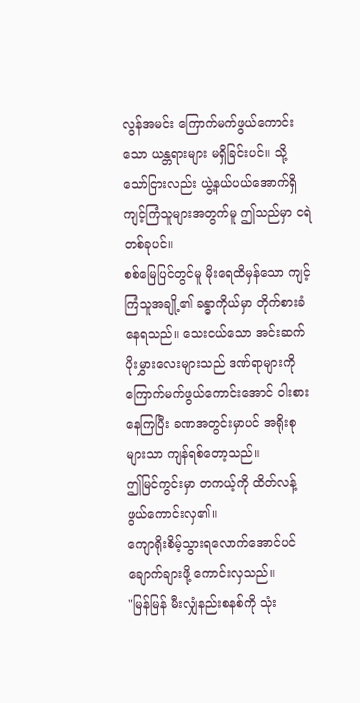လွန်အမင်း ကြောက်မက်ဖွယ်ကောင်းသော ယန္တရားများ မရှိခြင်းပင်။ သို့သော်ငြားလည်း ယွဲ့နယ်ပယ်အောက်ရှိ ကျင့်ကြံသူများအတွက်မူ ဤသည်မှာ ငရဲတစ်ခုပင်။
စစ်မြေပြင်တွင်မူ မိုးရေထိမှန်သော ကျင့်ကြံသူအချို့၏ ခန္ဓာကိုယ်မှာ တိုက်စားခံနေရသည်။ သေးငယ်သော အင်းဆက်ပိုးမွှားလေးများသည် ဒဏ်ရာများကို ကြောက်မက်ဖွယ်ကောင်းအောင် ဝါးစားနေကြပြီး ခဏအတွင်းမှာပင် အရိုးစုများသာ ကျန်ရစ်တော့သည်။
ဤမြင်ကွင်းမှာ တကယ့်ကို ထိတ်လန့်ဖွယ်ကောင်းလှ၏။
ကျောရိုးစိမ့်သွားရလောက်အောင်ပင် ချောက်ချားဖို့ ကောင်းလှသည်။
"မြန်မြန် မီးလျှံနည်းစနစ်ကို သုံး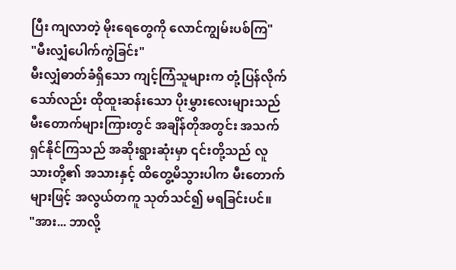ပြီး ကျလာတဲ့ မိုးရေတွေကို လောင်ကျွမ်းပစ်ကြ"
"မီးလျှံပေါက်ကွဲခြင်း"
မီးလျှံဓာတ်ခံရှိသော ကျင့်ကြံသူများက တုံ့ပြန်လိုက်သော်လည်း ထိုထူးဆန်းသော ပိုးမွှားလေးများသည် မီးတောက်များကြားတွင် အချိန်တိုအတွင်း အသက်ရှင်နိုင်ကြသည် အဆိုးရွားဆုံးမှာ ၎င်းတို့သည် လူသားတို့၏ အသားနှင့် ထိတွေ့မိသွားပါက မီးတောက်များဖြင့် အလွယ်တကူ သုတ်သင်၍ မရခြင်းပင်။
"အား... ဘာလို့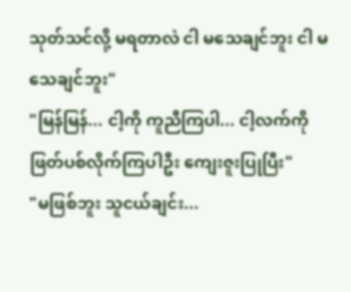သုတ်သင်လို့ မရတာလဲ ငါ မသေချင်ဘူး ငါ မသေချင်ဘူး"
"မြန်မြန်... ငါ့ကို ကူညီကြပါ... ငါ့လက်ကို ဖြတ်ပစ်လိုက်ကြပါဦး ကျေးဇူးပြုပြီး"
"မဖြစ်ဘူး သူငယ်ချင်း...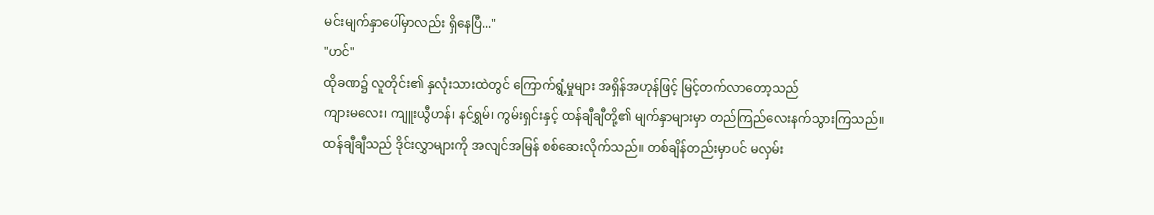မင်းမျက်နှာပေါ်မှာလည်း ရှိနေပြီ..."
"ဟင်"
ထိုခဏ၌ လူတိုင်း၏ နှလုံးသားထဲတွင် ကြောက်ရွံ့မှုများ အရှိန်အဟုန်ဖြင့် မြင့်တက်လာတော့သည်
ကျားမလေး၊ ကျူးယွီဟန်၊ နင်ရွှမ်၊ ကွမ်းရှင်းနှင့် ထန်ချီချီတို့၏ မျက်နှာများမှာ တည်ကြည်လေးနက်သွားကြသည်။
ထန်ချီချီသည် ဒိုင်းလွှာများကို အလျင်အမြန် စစ်ဆေးလိုက်သည်။ တစ်ချိန်တည်းမှာပင် မလှမ်း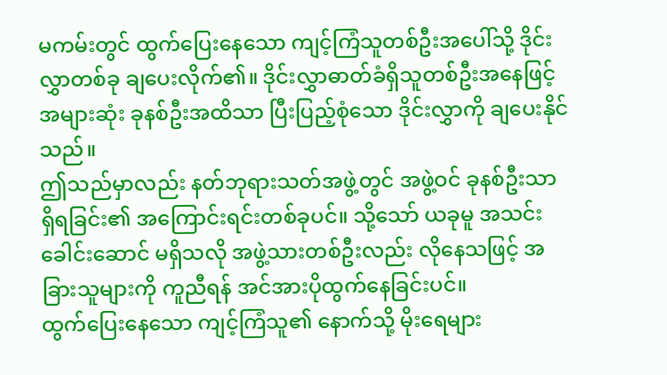မကမ်းတွင် ထွက်ပြေးနေသော ကျင့်ကြံသူတစ်ဦးအပေါ်သို့ ဒိုင်းလွှာတစ်ခု ချပေးလိုက်၏။ ဒိုင်းလွှာဓာတ်ခံရှိသူတစ်ဦးအနေဖြင့် အများဆုံး ခုနစ်ဦးအထိသာ ပြီးပြည့်စုံသော ဒိုင်းလွှာကို ချပေးနိုင်သည်။
ဤသည်မှာလည်း နတ်ဘုရားသတ်အဖွဲ့တွင် အဖွဲ့ဝင် ခုနစ်ဦးသာ ရှိရခြင်း၏ အကြောင်းရင်းတစ်ခုပင်။ သို့သော် ယခုမူ အသင်းခေါင်းဆောင် မရှိသလို အဖွဲ့သားတစ်ဦးလည်း လိုနေသဖြင့် အခြားသူများကို ကူညီရန် အင်အားပိုထွက်နေခြင်းပင်။
ထွက်ပြေးနေသော ကျင့်ကြံသူ၏ နောက်သို့ မိုးရေများ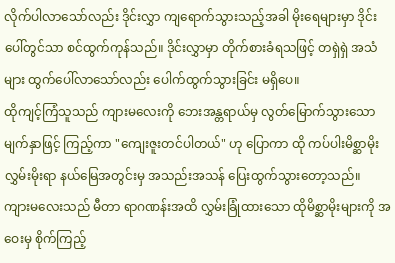လိုက်ပါလာသော်လည်း ဒိုင်းလွှာ ကျရောက်သွားသည့်အခါ မိုးရေများမှာ ဒိုင်းပေါ်တွင်သာ စင်ထွက်ကုန်သည်။ ဒိုင်းလွှာမှာ တိုက်စားခံရသဖြင့် တရှဲရှဲ အသံများ ထွက်ပေါ်လာသော်လည်း ပေါက်ထွက်သွားခြင်း မရှိပေ။
ထိုကျင့်ကြံသူသည် ကျားမလေးကို ဘေးအန္တရာယ်မှ လွတ်မြောက်သွားသော မျက်နှာဖြင့် ကြည့်ကာ "ကျေးဇူးတင်ပါတယ်" ဟု ပြောကာ ထို ကပ်ပါးမိစ္ဆာမိုးလွှမ်းမိုးရာ နယ်မြေအတွင်းမှ အသည်းအသန် ပြေးထွက်သွားတော့သည်။
ကျားမလေးသည် မီတာ ရာဂဏန်းအထိ လွှမ်းခြုံထားသော ထိုမိစ္ဆာမိုးများကို အဝေးမှ စိုက်ကြည့်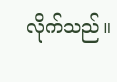လိုက်သည်။